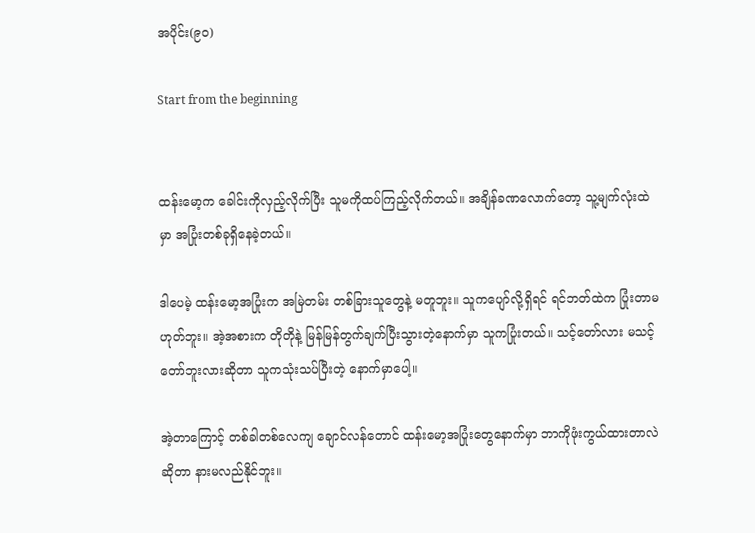အပိုင်း(၉၀)

Start from the beginning


ထန်းမော့က ခေါင်းကိုလှည့်လိုက်ပြီး သူမကိုထပ်ကြည့်လိုက်တယ်။ အချိန်ခဏလောက်တော့ သူ့မျက်လုံးထဲမှာ အပြုံးတစ်ခုရှိနေခဲ့တယ်။

ဒါပေမဲ့ ထန်းမော့အပြုံးက အမြဲတမ်း တစ်ခြားသူတွေနဲ့ မတူဘူး။ သူကပျော်လို့ရှိရင် ရင်ဘတ်ထဲက ပြုံးတာမဟုတ်ဘူး။ အဲ့အစားက တိုတိုနဲ့ မြန်မြန်တွက်ချက်ပြီးသွားတဲ့နောက်မှာ သူကပြုံးတယ်။ သင့်တော်လား မသင့်တော်ဘူးလားဆိုတာ သူကသုံးသပ်ပြီးတဲ့ နောက်မှာပေါ့။

အဲ့တာကြောင့် တစ်ခါတစ်လေကျ ချောင်လန်တောင် ထန်းမော့အပြုံးတွေနောက်မှာ ဘာကိုဖုံးကွယ်ထားတာလဲဆိုတာ နားမလည်နိုင်ဘူး။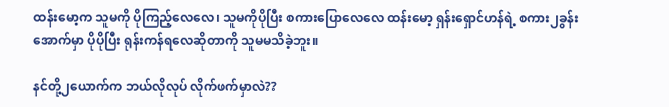ထန်းမော့က သူမကို ပိုကြည့်လေလေ၊ သူမကိုပိုပြီး စကားပြောလေလေ ထန်းမော့ ရှန်းရှောင်ဟန်ရဲ့ စကား၂ခွန်းအောက်မှာ ပိုပိုပြီး ရုန်းကန်ရလေဆိုတာကို သူမမသိခဲ့ဘူး။

နင်တို့၂ယောက်က ဘယ်လိုလုပ် လိုက်ဖက်မှာလဲ??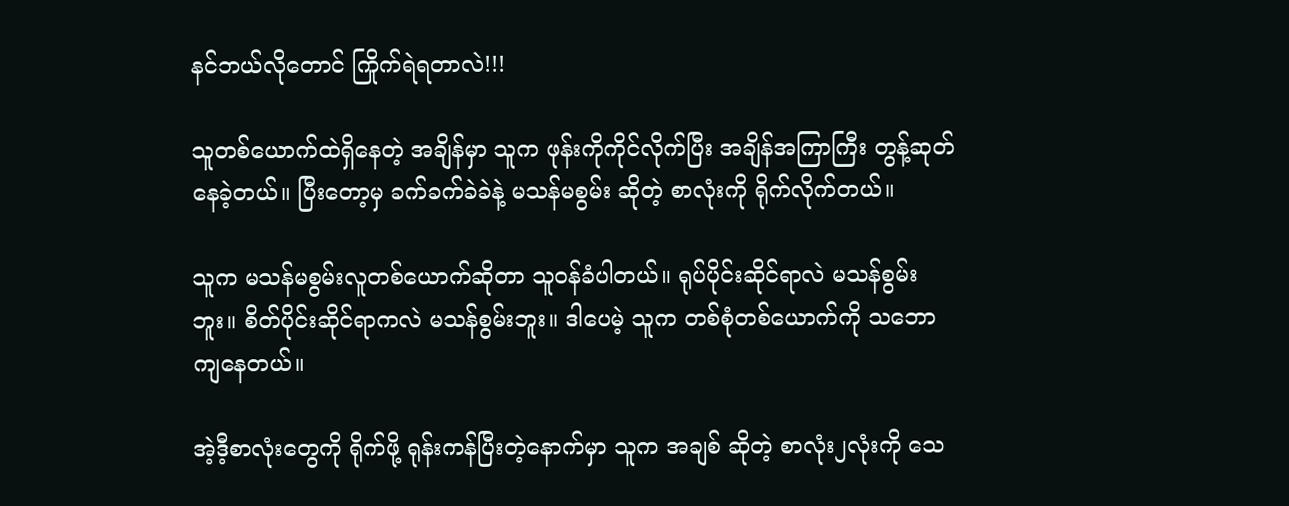နင်ဘယ်လိုတောင် ကြိုက်ရဲရတာလဲ!!!

သူတစ်ယောက်ထဲရှိနေတဲ့ အချိန်မှာ သူက ဖုန်းကိုကိုင်လိုက်ပြီး အချိန်အကြာကြီး တွန့်ဆုတ်နေခဲ့တယ်။ ပြီးတော့မှ ခက်ခက်ခဲခဲနဲ့ မသန်မစွမ်း ဆိုတဲ့ စာလုံးကို ရိုက်လိုက်တယ်။

သူက မသန်မစွမ်းလူတစ်ယောက်ဆိုတာ သူဝန်ခံပါတယ်။ ရုပ်ပိုင်းဆိုင်ရာလဲ မသန်စွမ်းဘူး။ စိတ်ပိုင်းဆိုင်ရာကလဲ မသန်စွမ်းဘူး။ ဒါပေမဲ့ သူက တစ်စုံတစ်ယောက်ကို သဘောကျနေတယ်။

အဲ့ဒီ့စာလုံးတွေကို ရိုက်ဖို့ ရုန်းကန်ပြီးတဲ့နောက်မှာ သူက အချစ် ဆိုတဲ့ စာလုံး၂လုံးကို သေ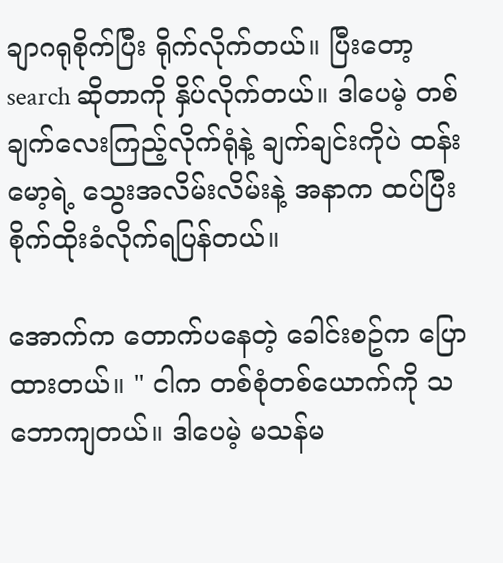ချာဂရုစိုက်ပြီး ရိုက်လိုက်တယ်။ ပြီးတော့ search ဆိုတာကို နှိပ်လိုက်တယ်။ ဒါပေမဲ့ တစ်ချက်လေးကြည့်လိုက်ရုံနဲ့ ချက်ချင်းကိုပဲ ထန်းမော့ရဲ့ သွေးအလိမ်းလိမ်းနဲ့ အနာက ထပ်ပြီး စိုက်ထိုးခံလိုက်ရပြန်တယ်။

အောက်က တောက်ပနေတဲ့ ခေါင်းစဥ်က ပြောထားတယ်။ " ငါက တစ်စုံတစ်ယောက်ကို သဘောကျတယ်။ ဒါပေမဲ့ မသန်မ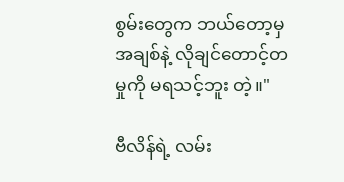စွမ်းတွေက ဘယ်တော့မှ အချစ်နဲ့ လိုချင်တောင့်တမှုကို မရသင့်ဘူး တဲ့။"

ဗီလိန်ရဲ့ လမ်း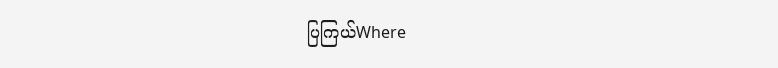ပြကြယ်Where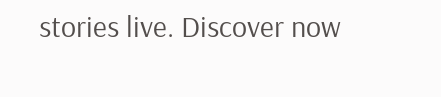stories live. Discover now